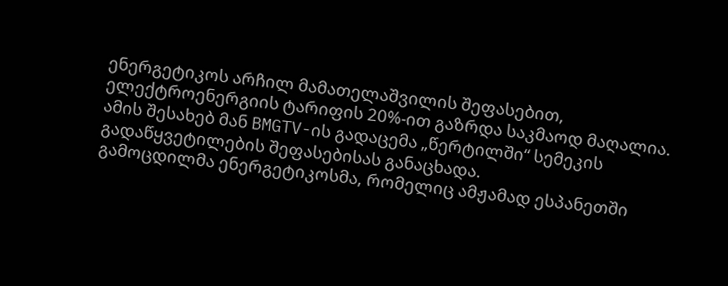ენერგეტიკოს არჩილ მამათელაშვილის შეფასებით, ელექტროენერგიის ტარიფის 20%-ით გაზრდა საკმაოდ მაღალია. ამის შესახებ მან BMGTV-ის გადაცემა „წერტილში“ სემეკის გადაწყვეტილების შეფასებისას განაცხადა.
გამოცდილმა ენერგეტიკოსმა, რომელიც ამჟამად ესპანეთში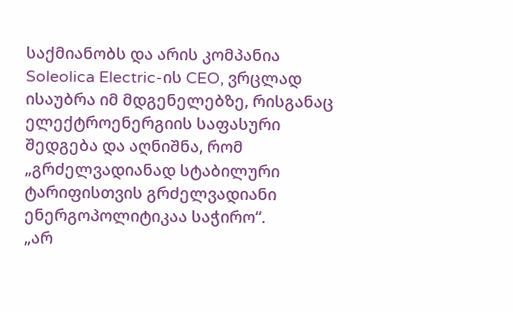საქმიანობს და არის კომპანია Soleolica Electric-ის CEO, ვრცლად ისაუბრა იმ მდგენელებზე, რისგანაც ელექტროენერგიის საფასური შედგება და აღნიშნა, რომ „გრძელვადიანად სტაბილური ტარიფისთვის გრძელვადიანი ენერგოპოლიტიკაა საჭირო“.
„არ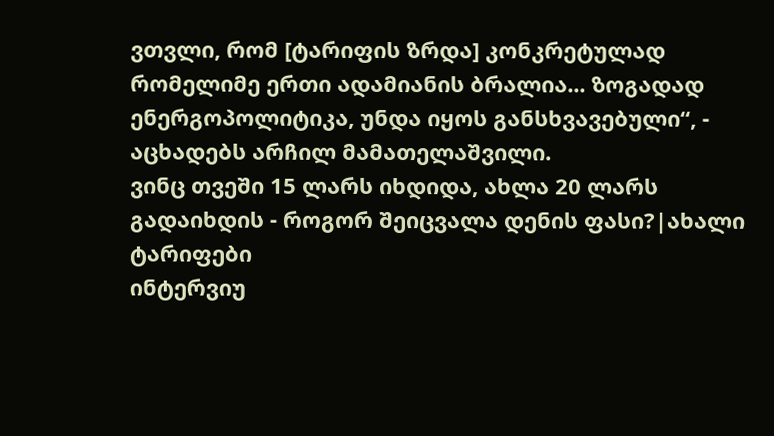ვთვლი, რომ [ტარიფის ზრდა] კონკრეტულად რომელიმე ერთი ადამიანის ბრალია... ზოგადად ენერგოპოლიტიკა, უნდა იყოს განსხვავებული“, - აცხადებს არჩილ მამათელაშვილი.
ვინც თვეში 15 ლარს იხდიდა, ახლა 20 ლარს გადაიხდის - როგორ შეიცვალა დენის ფასი?|ახალი ტარიფები
ინტერვიუ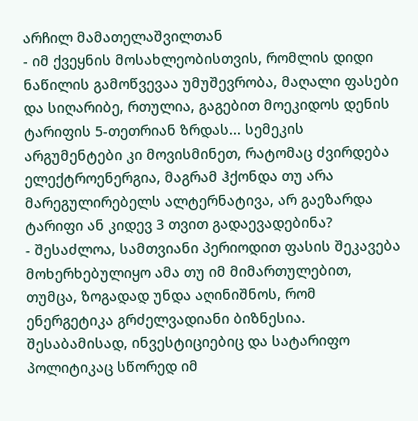არჩილ მამათელაშვილთან
- იმ ქვეყნის მოსახლეობისთვის, რომლის დიდი ნაწილის გამოწვევაა უმუშევრობა, მაღალი ფასები და სიღარიბე, რთულია, გაგებით მოეკიდოს დენის ტარიფის 5-თეთრიან ზრდას... სემეკის არგუმენტები კი მოვისმინეთ, რატომაც ძვირდება ელექტროენერგია, მაგრამ ჰქონდა თუ არა მარეგულირებელს ალტერნატივა, არ გაეზარდა ტარიფი ან კიდევ 3 თვით გადაევადებინა?
- შესაძლოა, სამთვიანი პერიოდით ფასის შეკავება მოხერხებულიყო ამა თუ იმ მიმართულებით, თუმცა, ზოგადად უნდა აღინიშნოს, რომ ენერგეტიკა გრძელვადიანი ბიზნესია. შესაბამისად, ინვესტიციებიც და სატარიფო პოლიტიკაც სწორედ იმ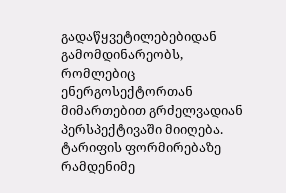გადაწყვეტილებებიდან გამომდინარეობს, რომლებიც ენერგოსექტორთან მიმართებით გრძელვადიან პერსპექტივაში მიიღება. ტარიფის ფორმირებაზე რამდენიმე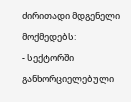ძირითადი მდგენელი მოქმედებს:
- სექტორში განხორციელებული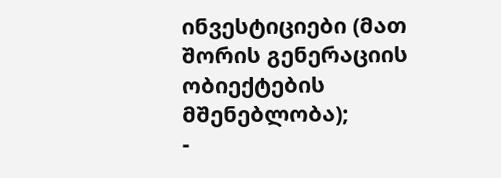ინვესტიციები (მათ შორის გენერაციის ობიექტების მშენებლობა);
-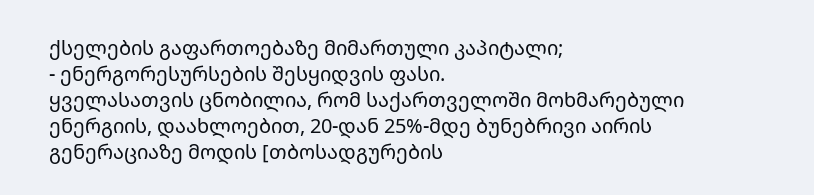ქსელების გაფართოებაზე მიმართული კაპიტალი;
- ენერგორესურსების შესყიდვის ფასი.
ყველასათვის ცნობილია, რომ საქართველოში მოხმარებული ენერგიის, დაახლოებით, 20-დან 25%-მდე ბუნებრივი აირის გენერაციაზე მოდის [თბოსადგურების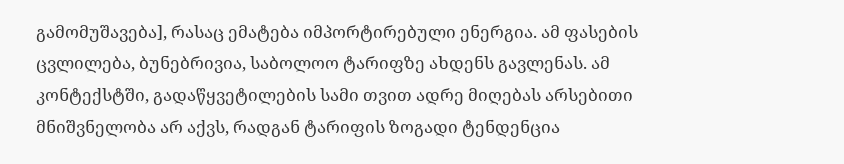გამომუშავება], რასაც ემატება იმპორტირებული ენერგია. ამ ფასების ცვლილება, ბუნებრივია, საბოლოო ტარიფზე ახდენს გავლენას. ამ კონტექსტში, გადაწყვეტილების სამი თვით ადრე მიღებას არსებითი მნიშვნელობა არ აქვს, რადგან ტარიფის ზოგადი ტენდენცია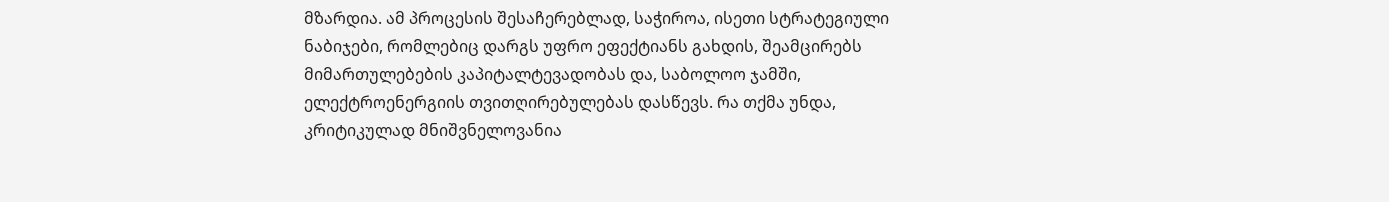მზარდია. ამ პროცესის შესაჩერებლად, საჭიროა, ისეთი სტრატეგიული ნაბიჯები, რომლებიც დარგს უფრო ეფექტიანს გახდის, შეამცირებს მიმართულებების კაპიტალტევადობას და, საბოლოო ჯამში, ელექტროენერგიის თვითღირებულებას დასწევს. რა თქმა უნდა, კრიტიკულად მნიშვნელოვანია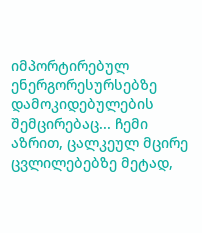იმპორტირებულ ენერგორესურსებზე დამოკიდებულების შემცირებაც... ჩემი აზრით, ცალკეულ მცირე ცვლილებებზე მეტად,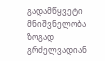გადამწყვეტი მნიშვნელობა ზოგად გრძელვადიან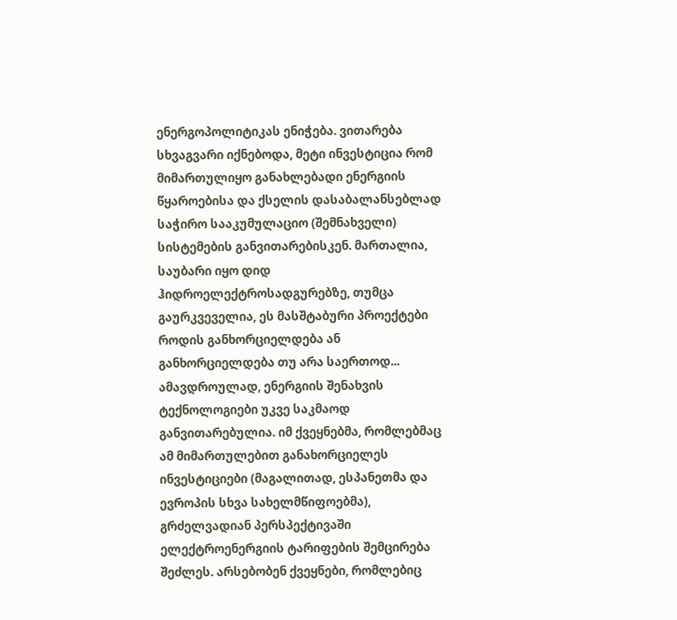ენერგოპოლიტიკას ენიჭება. ვითარება სხვაგვარი იქნებოდა, მეტი ინვესტიცია რომ მიმართულიყო განახლებადი ენერგიის წყაროებისა და ქსელის დასაბალანსებლად საჭირო სააკუმულაციო (შემნახველი) სისტემების განვითარებისკენ. მართალია, საუბარი იყო დიდ ჰიდროელექტროსადგურებზე, თუმცა გაურკვეველია, ეს მასშტაბური პროექტები როდის განხორციელდება ან განხორციელდება თუ არა საერთოდ... ამავდროულად, ენერგიის შენახვის ტექნოლოგიები უკვე საკმაოდ განვითარებულია. იმ ქვეყნებმა, რომლებმაც ამ მიმართულებით განახორციელეს ინვესტიციები (მაგალითად, ესპანეთმა და ევროპის სხვა სახელმწიფოებმა), გრძელვადიან პერსპექტივაში ელექტროენერგიის ტარიფების შემცირება შეძლეს. არსებობენ ქვეყნები, რომლებიც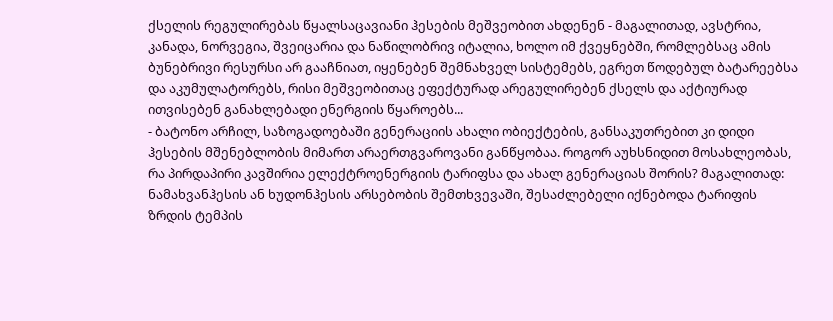ქსელის რეგულირებას წყალსაცავიანი ჰესების მეშვეობით ახდენენ - მაგალითად, ავსტრია, კანადა, ნორვეგია, შვეიცარია და ნაწილობრივ იტალია, ხოლო იმ ქვეყნებში, რომლებსაც ამის ბუნებრივი რესურსი არ გააჩნიათ, იყენებენ შემნახველ სისტემებს, ეგრეთ წოდებულ ბატარეებსა და აკუმულატორებს, რისი მეშვეობითაც ეფექტურად არეგულირებენ ქსელს და აქტიურად ითვისებენ განახლებადი ენერგიის წყაროებს...
- ბატონო არჩილ, საზოგადოებაში გენერაციის ახალი ობიექტების, განსაკუთრებით კი დიდი ჰესების მშენებლობის მიმართ არაერთგვაროვანი განწყობაა. როგორ აუხსნიდით მოსახლეობას, რა პირდაპირი კავშირია ელექტროენერგიის ტარიფსა და ახალ გენერაციას შორის? მაგალითად: ნამახვანჰესის ან ხუდონჰესის არსებობის შემთხვევაში, შესაძლებელი იქნებოდა ტარიფის ზრდის ტემპის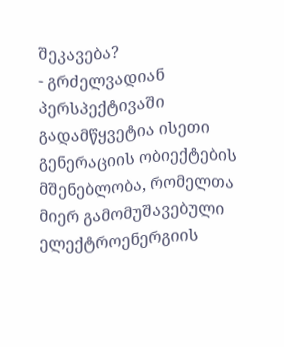შეკავება?
- გრძელვადიან პერსპექტივაში გადამწყვეტია ისეთი გენერაციის ობიექტების მშენებლობა, რომელთა მიერ გამომუშავებული ელექტროენერგიის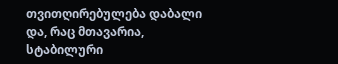თვითღირებულება დაბალი და, რაც მთავარია, სტაბილური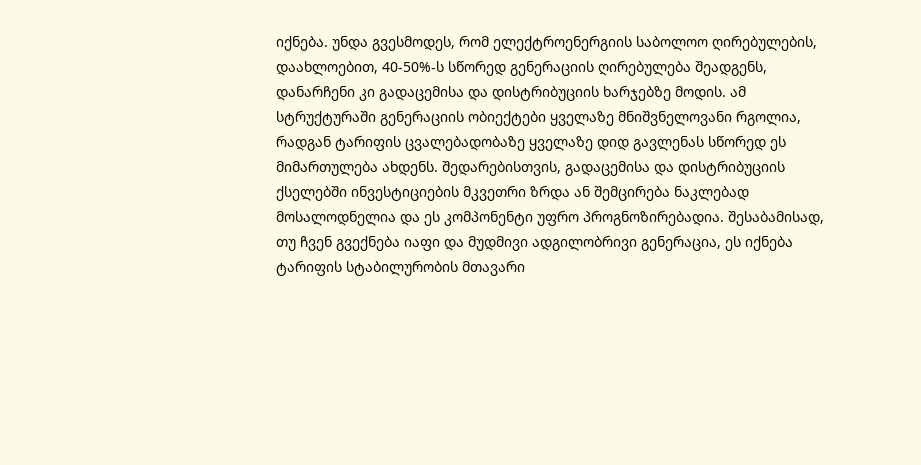იქნება. უნდა გვესმოდეს, რომ ელექტროენერგიის საბოლოო ღირებულების, დაახლოებით, 40-50%-ს სწორედ გენერაციის ღირებულება შეადგენს, დანარჩენი კი გადაცემისა და დისტრიბუციის ხარჯებზე მოდის. ამ სტრუქტურაში გენერაციის ობიექტები ყველაზე მნიშვნელოვანი რგოლია, რადგან ტარიფის ცვალებადობაზე ყველაზე დიდ გავლენას სწორედ ეს მიმართულება ახდენს. შედარებისთვის, გადაცემისა და დისტრიბუციის ქსელებში ინვესტიციების მკვეთრი ზრდა ან შემცირება ნაკლებად მოსალოდნელია და ეს კომპონენტი უფრო პროგნოზირებადია. შესაბამისად, თუ ჩვენ გვექნება იაფი და მუდმივი ადგილობრივი გენერაცია, ეს იქნება ტარიფის სტაბილურობის მთავარი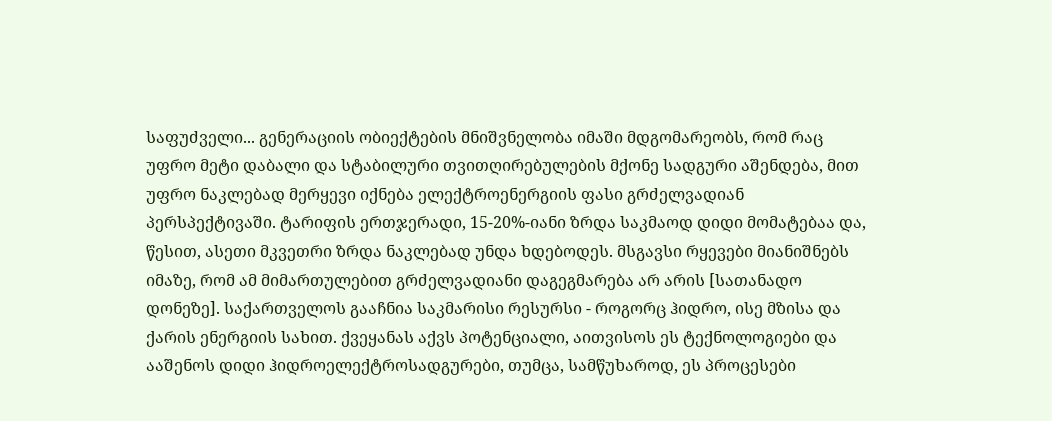საფუძველი... გენერაციის ობიექტების მნიშვნელობა იმაში მდგომარეობს, რომ რაც უფრო მეტი დაბალი და სტაბილური თვითღირებულების მქონე სადგური აშენდება, მით უფრო ნაკლებად მერყევი იქნება ელექტროენერგიის ფასი გრძელვადიან პერსპექტივაში. ტარიფის ერთჯერადი, 15-20%-იანი ზრდა საკმაოდ დიდი მომატებაა და, წესით, ასეთი მკვეთრი ზრდა ნაკლებად უნდა ხდებოდეს. მსგავსი რყევები მიანიშნებს იმაზე, რომ ამ მიმართულებით გრძელვადიანი დაგეგმარება არ არის [სათანადო დონეზე]. საქართველოს გააჩნია საკმარისი რესურსი - როგორც ჰიდრო, ისე მზისა და ქარის ენერგიის სახით. ქვეყანას აქვს პოტენციალი, აითვისოს ეს ტექნოლოგიები და ააშენოს დიდი ჰიდროელექტროსადგურები, თუმცა, სამწუხაროდ, ეს პროცესები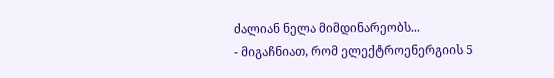ძალიან ნელა მიმდინარეობს...
- მიგაჩნიათ, რომ ელექტროენერგიის 5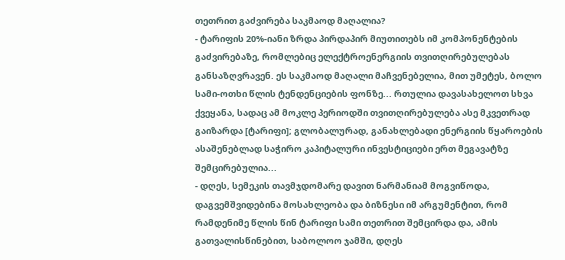თეთრით გაძვირება საკმაოდ მაღალია?
- ტარიფის 20%-იანი ზრდა პირდაპირ მიუთითებს იმ კომპონენტების გაძვირებაზე, რომლებიც ელექტროენერგიის თვითღირებულებას განსაზღვრავენ. ეს საკმაოდ მაღალი მაჩვენებელია, მით უმეტეს, ბოლო სამი-ოთხი წლის ტენდენციების ფონზე... რთულია დავასახელოთ სხვა ქვეყანა, სადაც ამ მოკლე პერიოდში თვითღირებულება ასე მკვეთრად გაიზარდა [ტარიფი]; გლობალურად, განახლებადი ენერგიის წყაროების ასაშენებლად საჭირო კაპიტალური ინვესტიციები ერთ მეგავატზე შემცირებულია...
- დღეს, სემეკის თავმჯდომარე დავით ნარმანიამ მოგვიწოდა, დაგვემშვიდებინა მოსახლეობა და ბიზნესი იმ არგუმენტით, რომ რამდენიმე წლის წინ ტარიფი სამი თეთრით შემცირდა და, ამის გათვალისწინებით, საბოლოო ჯამში, დღეს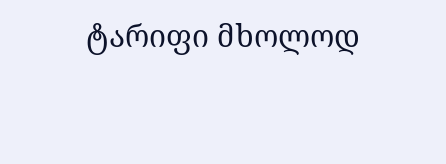ტარიფი მხოლოდ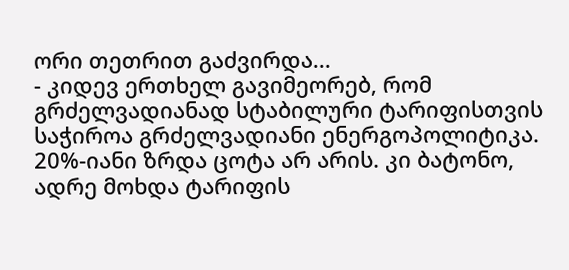ორი თეთრით გაძვირდა...
- კიდევ ერთხელ გავიმეორებ, რომ გრძელვადიანად სტაბილური ტარიფისთვის საჭიროა გრძელვადიანი ენერგოპოლიტიკა. 20%-იანი ზრდა ცოტა არ არის. კი ბატონო, ადრე მოხდა ტარიფის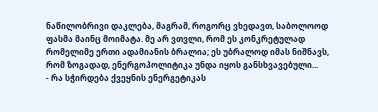ნაწილობრივი დაკლება, მაგრამ, როგორც ვხედავთ, საბოლოოდ ფასმა მაინც მოიმატა. მე არ ვთვლი, რომ ეს კონკრეტულად რომელიმე ერთი ადამიანის ბრალია; ეს უბრალოდ იმას ნიშნავს, რომ ზოგადად, ენერგოპოლიტიკა უნდა იყოს განსხვავებული...
- რა სჭირდება ქვეყნის ენერგეტიკას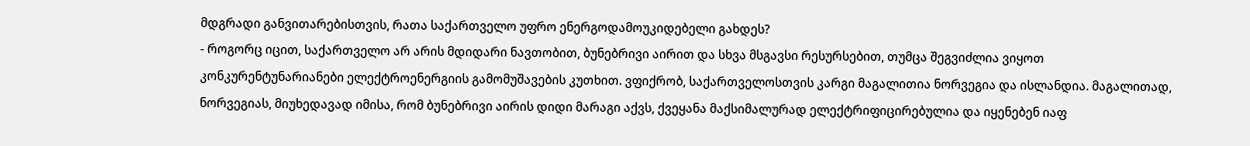მდგრადი განვითარებისთვის, რათა საქართველო უფრო ენერგოდამოუკიდებელი გახდეს?
- როგორც იცით, საქართველო არ არის მდიდარი ნავთობით, ბუნებრივი აირით და სხვა მსგავსი რესურსებით, თუმცა შეგვიძლია ვიყოთ კონკურენტუნარიანები ელექტროენერგიის გამომუშავების კუთხით. ვფიქრობ, საქართველოსთვის კარგი მაგალითია ნორვეგია და ისლანდია. მაგალითად, ნორვეგიას, მიუხედავად იმისა, რომ ბუნებრივი აირის დიდი მარაგი აქვს, ქვეყანა მაქსიმალურად ელექტრიფიცირებულია და იყენებენ იაფ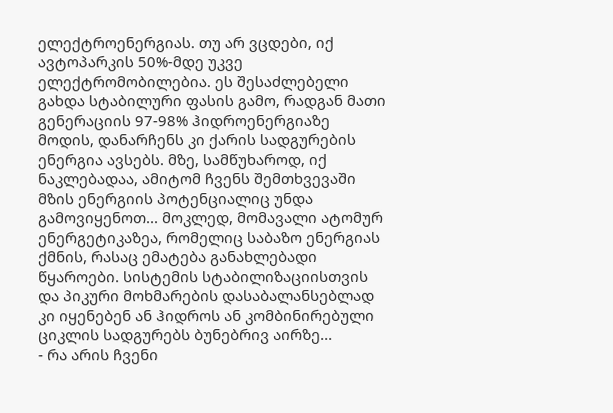ელექტროენერგიას. თუ არ ვცდები, იქ ავტოპარკის 50%-მდე უკვე ელექტრომობილებია. ეს შესაძლებელი გახდა სტაბილური ფასის გამო, რადგან მათი გენერაციის 97-98% ჰიდროენერგიაზე მოდის, დანარჩენს კი ქარის სადგურების ენერგია ავსებს. მზე, სამწუხაროდ, იქ ნაკლებადაა, ამიტომ ჩვენს შემთხვევაში მზის ენერგიის პოტენციალიც უნდა გამოვიყენოთ... მოკლედ, მომავალი ატომურ ენერგეტიკაზეა, რომელიც საბაზო ენერგიას ქმნის, რასაც ემატება განახლებადი წყაროები. სისტემის სტაბილიზაციისთვის და პიკური მოხმარების დასაბალანსებლად კი იყენებენ ან ჰიდროს ან კომბინირებული ციკლის სადგურებს ბუნებრივ აირზე...
- რა არის ჩვენი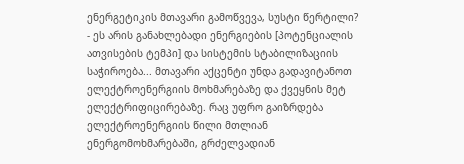ენერგეტიკის მთავარი გამოწვევა, სუსტი წერტილი?
- ეს არის განახლებადი ენერგიების [პოტენციალის ათვისების ტემპი] და სისტემის სტაბილიზაციის საჭიროება... მთავარი აქცენტი უნდა გადავიტანოთ ელექტროენერგიის მოხმარებაზე და ქვეყნის მეტ ელექტრიფიცირებაზე. რაც უფრო გაიზრდება ელექტროენერგიის წილი მთლიან ენერგომოხმარებაში, გრძელვადიან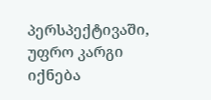პერსპექტივაში, უფრო კარგი იქნება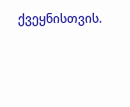ქვეყნისთვის.